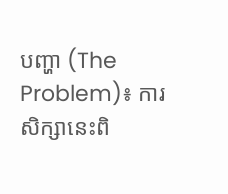បញ្ហា (The Problem)៖ ការសិក្សានេះពិ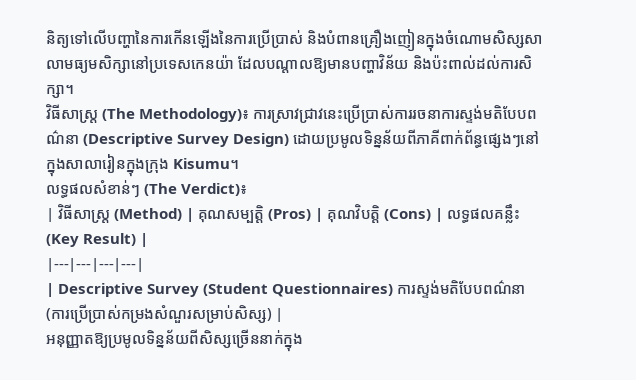និត្យទៅលើបញ្ហានៃការកើនឡើងនៃការប្រើប្រាស់ និងបំពានគ្រឿងញៀនក្នុងចំណោមសិស្សសាលាមធ្យមសិក្សានៅប្រទេសកេនយ៉ា ដែលបណ្តាលឱ្យមានបញ្ហាវិន័យ និងប៉ះពាល់ដល់ការសិក្សា។
វិធីសាស្ត្រ (The Methodology)៖ ការស្រាវជ្រាវនេះប្រើប្រាស់ការរចនាការស្ទង់មតិបែបពណ៌នា (Descriptive Survey Design) ដោយប្រមូលទិន្នន័យពីភាគីពាក់ព័ន្ធផ្សេងៗនៅក្នុងសាលារៀនក្នុងក្រុង Kisumu។
លទ្ធផលសំខាន់ៗ (The Verdict)៖
| វិធីសាស្ត្រ (Method) | គុណសម្បត្តិ (Pros) | គុណវិបត្តិ (Cons) | លទ្ធផលគន្លឹះ (Key Result) |
|---|---|---|---|
| Descriptive Survey (Student Questionnaires) ការស្ទង់មតិបែបពណ៌នា (ការប្រើប្រាស់កម្រងសំណួរសម្រាប់សិស្ស) |
អនុញ្ញាតឱ្យប្រមូលទិន្នន័យពីសិស្សច្រើននាក់ក្នុង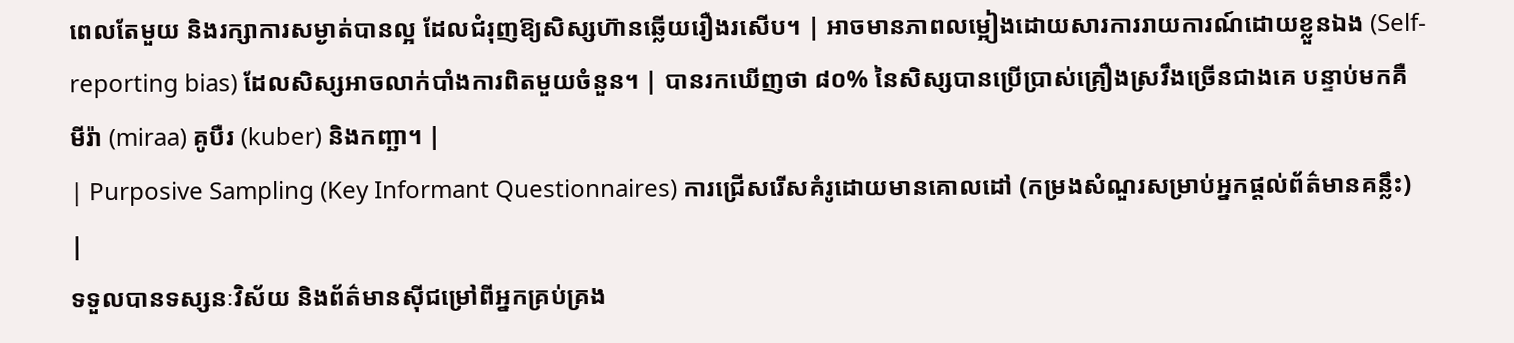ពេលតែមួយ និងរក្សាការសម្ងាត់បានល្អ ដែលជំរុញឱ្យសិស្សហ៊ានឆ្លើយរឿងរសើប។ | អាចមានភាពលម្អៀងដោយសារការរាយការណ៍ដោយខ្លួនឯង (Self-reporting bias) ដែលសិស្សអាចលាក់បាំងការពិតមួយចំនួន។ | បានរកឃើញថា ៨០% នៃសិស្សបានប្រើប្រាស់គ្រឿងស្រវឹងច្រើនជាងគេ បន្ទាប់មកគឺ មីរ៉ា (miraa) គូបឺរ (kuber) និងកញ្ឆា។ |
| Purposive Sampling (Key Informant Questionnaires) ការជ្រើសរើសគំរូដោយមានគោលដៅ (កម្រងសំណួរសម្រាប់អ្នកផ្តល់ព័ត៌មានគន្លឹះ) |
ទទួលបានទស្សនៈវិស័យ និងព័ត៌មានស៊ីជម្រៅពីអ្នកគ្រប់គ្រង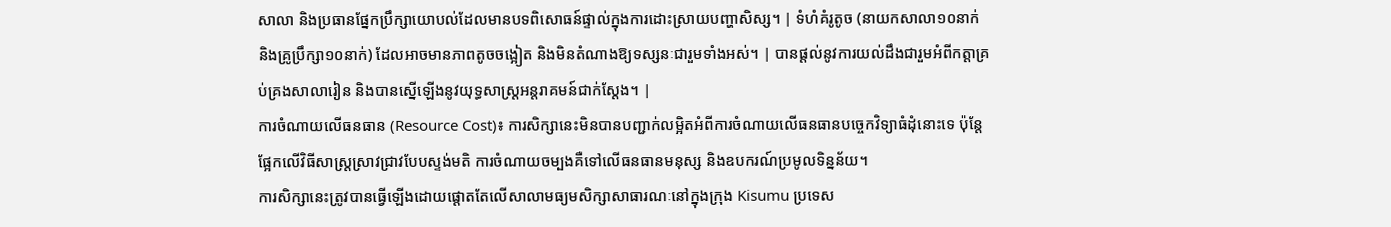សាលា និងប្រធានផ្នែកប្រឹក្សាយោបល់ដែលមានបទពិសោធន៍ផ្ទាល់ក្នុងការដោះស្រាយបញ្ហាសិស្ស។ | ទំហំគំរូតូច (នាយកសាលា១០នាក់ និងគ្រូប្រឹក្សា១០នាក់) ដែលអាចមានភាពតូចចង្អៀត និងមិនតំណាងឱ្យទស្សនៈជារួមទាំងអស់។ | បានផ្តល់នូវការយល់ដឹងជារួមអំពីកត្តាគ្រប់គ្រងសាលារៀន និងបានស្នើឡើងនូវយុទ្ធសាស្ត្រអន្តរាគមន៍ជាក់ស្តែង។ |
ការចំណាយលើធនធាន (Resource Cost)៖ ការសិក្សានេះមិនបានបញ្ជាក់លម្អិតអំពីការចំណាយលើធនធានបច្ចេកវិទ្យាធំដុំនោះទេ ប៉ុន្តែផ្អែកលើវិធីសាស្ត្រស្រាវជ្រាវបែបស្ទង់មតិ ការចំណាយចម្បងគឺទៅលើធនធានមនុស្ស និងឧបករណ៍ប្រមូលទិន្នន័យ។
ការសិក្សានេះត្រូវបានធ្វើឡើងដោយផ្តោតតែលើសាលាមធ្យមសិក្សាសាធារណៈនៅក្នុងក្រុង Kisumu ប្រទេស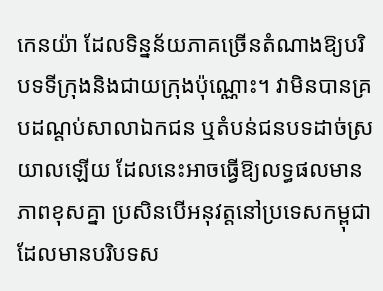កេនយ៉ា ដែលទិន្នន័យភាគច្រើនតំណាងឱ្យបរិបទទីក្រុងនិងជាយក្រុងប៉ុណ្ណោះ។ វាមិនបានគ្របដណ្តប់សាលាឯកជន ឬតំបន់ជនបទដាច់ស្រយាលឡើយ ដែលនេះអាចធ្វើឱ្យលទ្ធផលមានភាពខុសគ្នា ប្រសិនបើអនុវត្តនៅប្រទេសកម្ពុជាដែលមានបរិបទស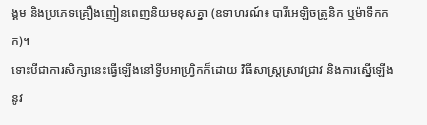ង្គម និងប្រភេទគ្រឿងញៀនពេញនិយមខុសគ្នា (ឧទាហរណ៍៖ បារីអេឡិចត្រូនិក ឬម៉ាទឹកកក)។
ទោះបីជាការសិក្សានេះធ្វើឡើងនៅទ្វីបអាហ្រ្វិកក៏ដោយ វិធីសាស្ត្រស្រាវជ្រាវ និងការស្នើឡើងនូវ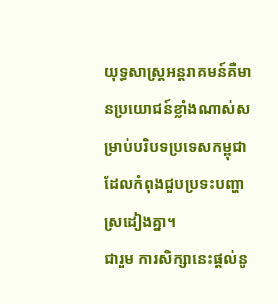យុទ្ធសាស្ត្រអន្តរាគមន៍គឺមានប្រយោជន៍ខ្លាំងណាស់សម្រាប់បរិបទប្រទេសកម្ពុជា ដែលកំពុងជួបប្រទះបញ្ហាស្រដៀងគ្នា។
ជារួម ការសិក្សានេះផ្តល់នូ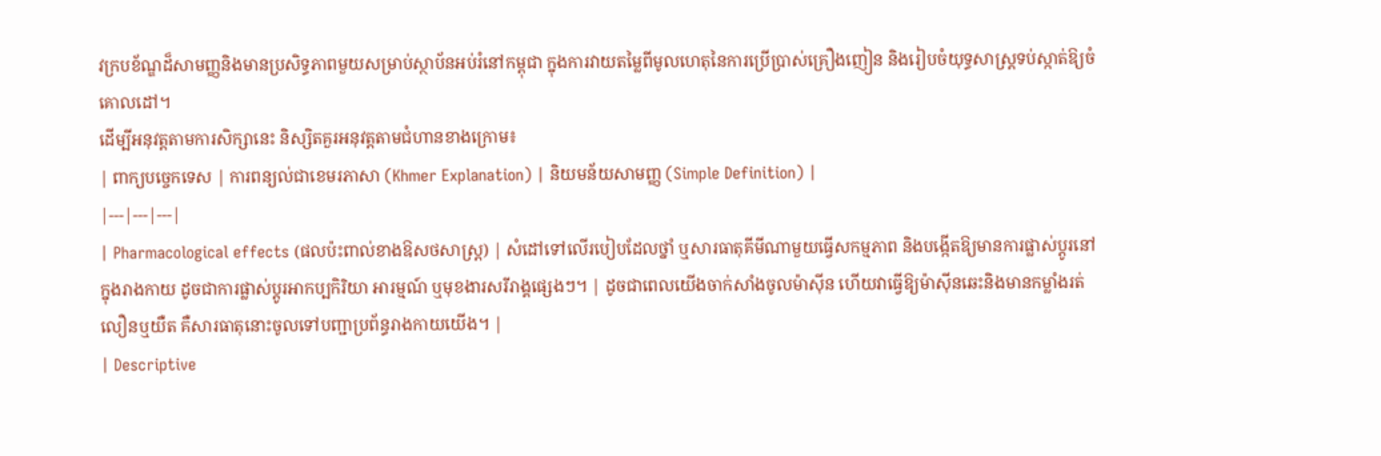វក្របខ័ណ្ឌដ៏សាមញ្ញនិងមានប្រសិទ្ធភាពមួយសម្រាប់ស្ថាប័នអប់រំនៅកម្ពុជា ក្នុងការវាយតម្លៃពីមូលហេតុនៃការប្រើប្រាស់គ្រឿងញៀន និងរៀបចំយុទ្ធសាស្ត្រទប់ស្កាត់ឱ្យចំគោលដៅ។
ដើម្បីអនុវត្តតាមការសិក្សានេះ និស្សិតគួរអនុវត្តតាមជំហានខាងក្រោម៖
| ពាក្យបច្ចេកទេស | ការពន្យល់ជាខេមរភាសា (Khmer Explanation) | និយមន័យសាមញ្ញ (Simple Definition) |
|---|---|---|
| Pharmacological effects (ផលប៉ះពាល់ខាងឱសថសាស្ត្រ) | សំដៅទៅលើរបៀបដែលថ្នាំ ឬសារធាតុគីមីណាមួយធ្វើសកម្មភាព និងបង្កើតឱ្យមានការផ្លាស់ប្តូរនៅក្នុងរាងកាយ ដូចជាការផ្លាស់ប្តូរអាកប្បកិរិយា អារម្មណ៍ ឬមុខងារសរីរាង្គផ្សេងៗ។ | ដូចជាពេលយើងចាក់សាំងចូលម៉ាស៊ីន ហើយវាធ្វើឱ្យម៉ាស៊ីនឆេះនិងមានកម្លាំងរត់ លឿនឬយឺត គឺសារធាតុនោះចូលទៅបញ្ជាប្រព័ន្ធរាងកាយយើង។ |
| Descriptive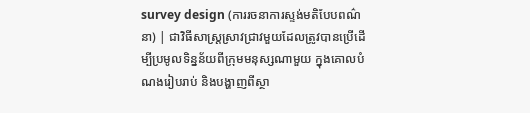survey design (ការរចនាការស្ទង់មតិបែបពណ៌នា) | ជាវិធីសាស្ត្រស្រាវជ្រាវមួយដែលត្រូវបានប្រើដើម្បីប្រមូលទិន្នន័យពីក្រុមមនុស្សណាមួយ ក្នុងគោលបំណងរៀបរាប់ និងបង្ហាញពីស្ថា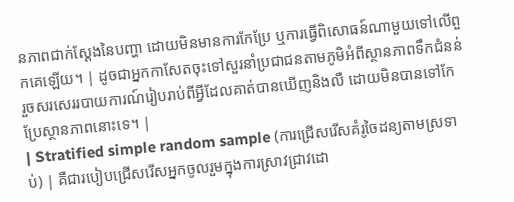នភាពជាក់ស្តែងនៃបញ្ហា ដោយមិនមានការកែប្រែ ឬការធ្វើពិសោធន៍ណាមួយទៅលើពួកគេឡើយ។ | ដូចជាអ្នកកាសែតចុះទៅសួរនាំប្រជាជនតាមភូមិអំពីស្ថានភាពទឹកជំនន់ រួចសរសេររបាយការណ៍រៀបរាប់ពីអ្វីដែលគាត់បានឃើញនិងលឺ ដោយមិនបានទៅកែប្រែស្ថានភាពនោះទេ។ |
| Stratified simple random sample (ការជ្រើសរើសគំរូចៃដន្យតាមស្រទាប់) | គឺជារបៀបជ្រើសរើសអ្នកចូលរួមក្នុងការស្រាវជ្រាវដោ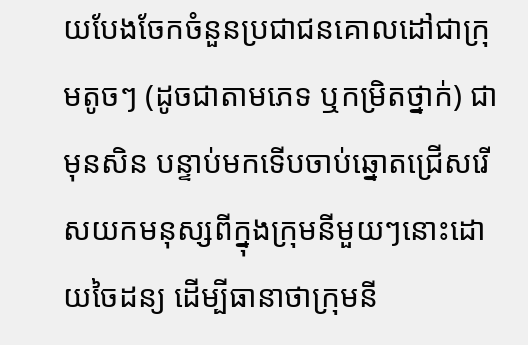យបែងចែកចំនួនប្រជាជនគោលដៅជាក្រុមតូចៗ (ដូចជាតាមភេទ ឬកម្រិតថ្នាក់) ជាមុនសិន បន្ទាប់មកទើបចាប់ឆ្នោតជ្រើសរើសយកមនុស្សពីក្នុងក្រុមនីមួយៗនោះដោយចៃដន្យ ដើម្បីធានាថាក្រុមនី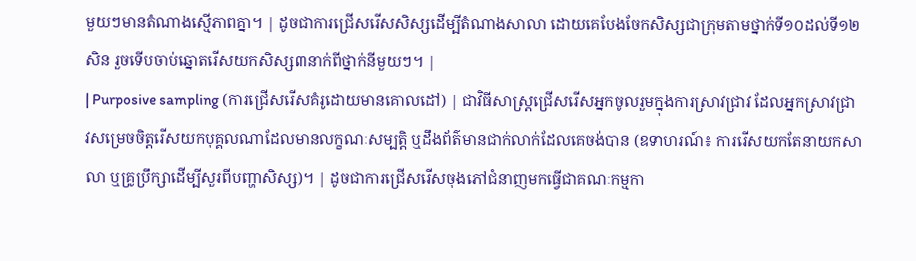មួយៗមានតំណាងស្មើភាពគ្នា។ | ដូចជាការជ្រើសរើសសិស្សដើម្បីតំណាងសាលា ដោយគេបែងចែកសិស្សជាក្រុមតាមថ្នាក់ទី១០ដល់ទី១២សិន រួចទើបចាប់ឆ្នោតរើសយកសិស្ស៣នាក់ពីថ្នាក់នីមួយៗ។ |
| Purposive sampling (ការជ្រើសរើសគំរូដោយមានគោលដៅ) | ជាវិធីសាស្ត្រជ្រើសរើសអ្នកចូលរួមក្នុងការស្រាវជ្រាវ ដែលអ្នកស្រាវជ្រាវសម្រេចចិត្តរើសយកបុគ្គលណាដែលមានលក្ខណៈសម្បត្តិ ឬដឹងព័ត៌មានជាក់លាក់ដែលគេចង់បាន (ឧទាហរណ៍៖ ការរើសយកតែនាយកសាលា ឬគ្រូប្រឹក្សាដើម្បីសួរពីបញ្ហាសិស្ស)។ | ដូចជាការជ្រើសរើសចុងភៅជំនាញមកធ្វើជាគណៈកម្មកា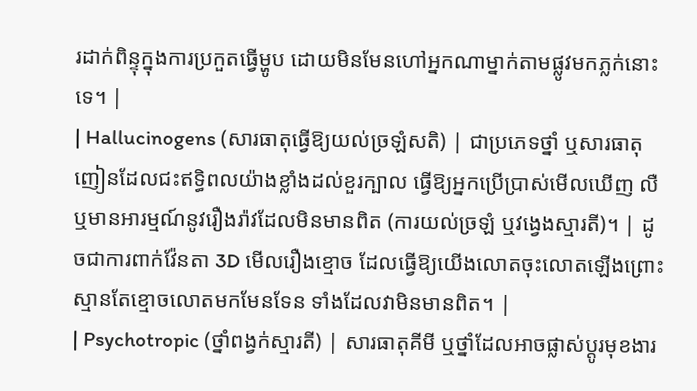រដាក់ពិន្ទុក្នុងការប្រកួតធ្វើម្ហូប ដោយមិនមែនហៅអ្នកណាម្នាក់តាមផ្លូវមកភ្លក់នោះទេ។ |
| Hallucinogens (សារធាតុធ្វើឱ្យយល់ច្រឡំសតិ) | ជាប្រភេទថ្នាំ ឬសារធាតុញៀនដែលជះឥទ្ធិពលយ៉ាងខ្លាំងដល់ខួរក្បាល ធ្វើឱ្យអ្នកប្រើប្រាស់មើលឃើញ លឺ ឬមានអារម្មណ៍នូវរឿងរ៉ាវដែលមិនមានពិត (ការយល់ច្រឡំ ឬវង្វេងស្មារតី)។ | ដូចជាការពាក់វ៉ែនតា 3D មើលរឿងខ្មោច ដែលធ្វើឱ្យយើងលោតចុះលោតឡើងព្រោះស្មានតែខ្មោចលោតមកមែនទែន ទាំងដែលវាមិនមានពិត។ |
| Psychotropic (ថ្នាំពង្វក់ស្មារតី) | សារធាតុគីមី ឬថ្នាំដែលអាចផ្លាស់ប្តូរមុខងារ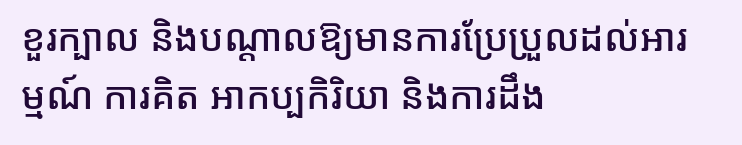ខួរក្បាល និងបណ្តាលឱ្យមានការប្រែប្រួលដល់អារម្មណ៍ ការគិត អាកប្បកិរិយា និងការដឹង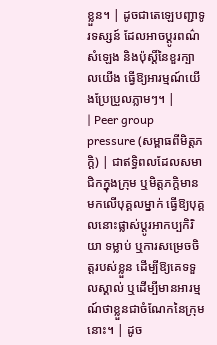ខ្លួន។ | ដូចជាតេឡេបញ្ជាទូរទស្សន៍ ដែលអាចប្តូរពណ៌ សំឡេង និងប៉ុស្តិ៍នៃខួរក្បាលយើង ធ្វើឱ្យអារម្មណ៍យើងប្រែប្រួលភ្លាមៗ។ |
| Peer group pressure (សម្ពាធពីមិត្តភក្តិ) | ជាឥទ្ធិពលដែលសមាជិកក្នុងក្រុម ឬមិត្តភក្តិមានមកលើបុគ្គលម្នាក់ ធ្វើឱ្យបុគ្គលនោះផ្លាស់ប្តូរអាកប្បកិរិយា ទម្លាប់ ឬការសម្រេចចិត្តរបស់ខ្លួន ដើម្បីឱ្យគេទទួលស្គាល់ ឬដើម្បីមានអារម្មណ៍ថាខ្លួនជាចំណែកនៃក្រុមនោះ។ | ដូច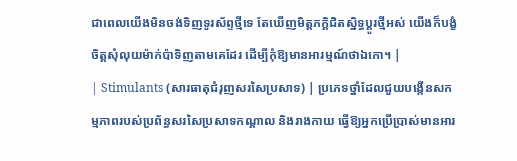ជាពេលយើងមិនចង់ទិញទូរស័ព្ទថ្មីទេ តែឃើញមិត្តភក្តិជិតស្និទ្ធប្តូរថ្មីអស់ យើងក៏បង្ខំចិត្តសុំលុយម៉ាក់ប៉ាទិញតាមគេដែរ ដើម្បីកុំឱ្យមានអារម្មណ៍ថាឯកោ។ |
| Stimulants (សារធាតុជំរុញសរសៃប្រសាទ) | ប្រភេទថ្នាំដែលជួយបង្កើនសកម្មភាពរបស់ប្រព័ន្ធសរសៃប្រសាទកណ្តាល និងរាងកាយ ធ្វើឱ្យអ្នកប្រើប្រាស់មានអារ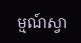ម្មណ៍ស្វា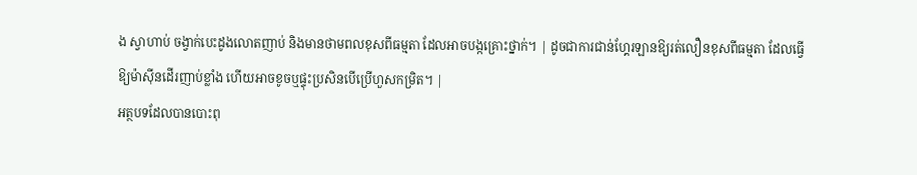ង ស្វាហាប់ ចង្វាក់បេះដូងលោតញាប់ និងមានថាមពលខុសពីធម្មតា ដែលអាចបង្កគ្រោះថ្នាក់។ | ដូចជាការជាន់ហ្គែរឡានឱ្យរត់លឿនខុសពីធម្មតា ដែលធ្វើឱ្យម៉ាស៊ីនដើរញាប់ខ្លាំង ហើយអាចខូចឬផ្ទុះប្រសិនបើប្រើហួសកម្រិត។ |
អត្ថបទដែលបានបោះពុ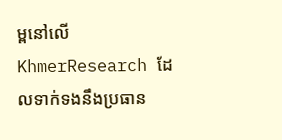ម្ពនៅលើ KhmerResearch ដែលទាក់ទងនឹងប្រធាន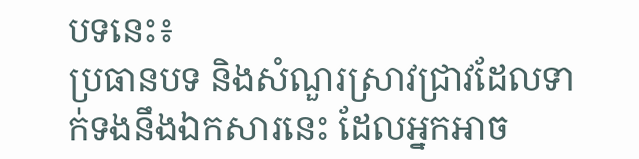បទនេះ៖
ប្រធានបទ និងសំណួរស្រាវជ្រាវដែលទាក់ទងនឹងឯកសារនេះ ដែលអ្នកអាច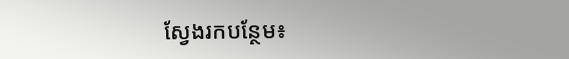ស្វែងរកបន្ថែម៖